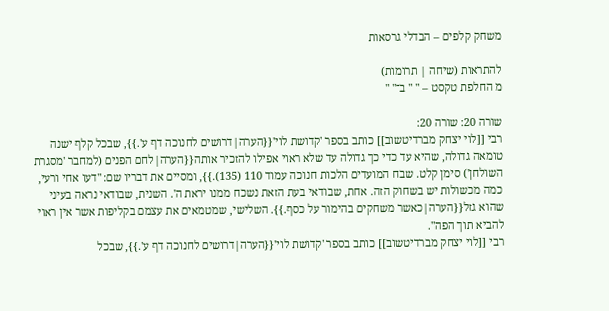משחק קלפים – הבדלי גרסאות

להתראות (שיחה | תרומות)
מ החלפת טקסט – " " ב־" "

שורה 20: שורה 20:
רבי [[לוי יצחק מברדיטשוב]] כותב בספר 'קדושת לוי'{{הערה|דרושים לחנוכה דף ע'.}}, שבכל קלף ישנה טומאה גדולה, שהיא עד כדי כך גדולה עד שלא ראוי אפילו להזכיר אותה{{הערה|לחם הפנים (למחבר 'מסגרת השולחן') סימן קלט. שבח המועדים הלכות חנוכה עמוד 110 (135).}}, ומסיים את דבריו שם: "דעו אחי ורעי, כמה מכשולות יש בשחוק הזה. אחת, שבודאי בעת הזאת נשכח ממנו יראת ה'. השנית, שבודאי נראה בעיני שהוא גזל{{הערה|כאשר משחקים בהימור על כסף.}}. השלישי, שמטמאים את עצמם בקליפות אשר אין ראוי להביא תוך הפה".
רבי [[לוי יצחק מברדיטשוב]] כותב בספר 'קדושת לוי'{{הערה|דרושים לחנוכה דף ע'.}}, שבכל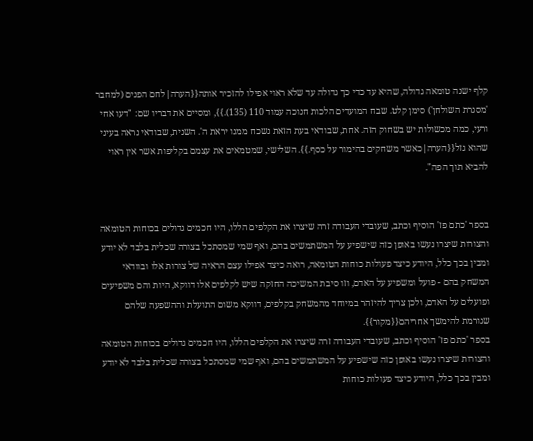קלף ישנה טומאה גדולה, שהיא עד כדי כך גדולה עד שלא ראוי אפילו להזכיר אותה{{הערה|לחם הפנים (למחבר 'מסגרת השולחן') סימן קלט. שבח המועדים הלכות חנוכה עמוד 110 (135).}}, ומסיים את דבריו שם: "דעו אחי ורעי, כמה מכשולות יש בשחוק הזה. אחת, שבודאי בעת הזאת נשכח ממנו יראת ה'. השנית, שבודאי נראה בעיני שהוא גזל{{הערה|כאשר משחקים בהימור על כסף.}}. השלישי, שמטמאים את עצמם בקליפות אשר אין ראוי להביא תוך הפה".


בספר 'כתם פז' הוסיף וכתב, שעובדי העבודה זרה שיצרו את הקלפים הללו, היו חכמים גדולים בכוחות הטומאה והצורות שיצרו נעשו באופן כזה שישפיע על המשתמשים בהם, ואף שמי שמסתכל בצורה שכלית בלבד לא יודע ומבין בכך כלל, היודע כיצד פעולות כוחות הטומאה, רואה כיצד אפילו עצם הראיה של צורות אלו ובוודאי המשחק בהם - פועל ומשפיע על האדם, וזו סיבת המשיכה החזקה שיש לקלפים אלו דווקא, היות והם משפיעים ופועלים על האדם, ולכן צריך להיזהר במיוחד מהמשחק בקלפים, דווקא משום התועלת וההשפעה שלהם שגורמת להימשך אחריהם{{מקור}}.
בספר 'כתם פז' הוסיף וכתב, שעובדי העבודה זרה שיצרו את הקלפים הללו, היו חכמים גדולים בכוחות הטומאה והצורות שיצרו נעשו באופן כזה שישפיע על המשתמשים בהם, ואף שמי שמסתכל בצורה שכלית בלבד לא יודע ומבין בכך כלל, היודע כיצד פעולות כוחות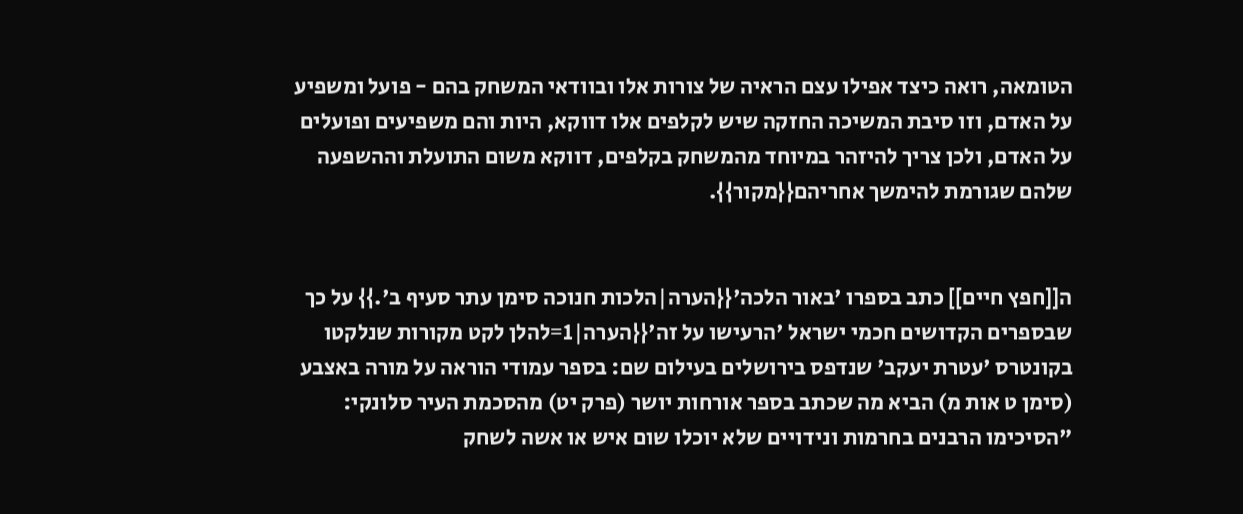הטומאה, רואה כיצד אפילו עצם הראיה של צורות אלו ובוודאי המשחק בהם - פועל ומשפיע על האדם, וזו סיבת המשיכה החזקה שיש לקלפים אלו דווקא, היות והם משפיעים ופועלים על האדם, ולכן צריך להיזהר במיוחד מהמשחק בקלפים, דווקא משום התועלת וההשפעה שלהם שגורמת להימשך אחריהם{{מקור}}.


ה[[חפץ חיים]] כתב בספרו 'באור הלכה'{{הערה|הלכות חנוכה סימן עתר סעיף ב'.}} על כך שבספרים הקדושים חכמי ישראל 'הרעישו על זה'{{הערה|1=להלן לקט מקורות שנלקטו בקונטרס 'עטרת יעקב' שנדפס בירושלים בעילום שם: בספר עמודי הוראה על מורה באצבע (סימן ט אות מ) הביא מה שכתב בספר אורחות יושר (פרק יט) מהסכמת העיר סלונקי: "הסיכימו הרבנים בחרמות ונידויים שלא יוכלו שום איש או אשה לשחק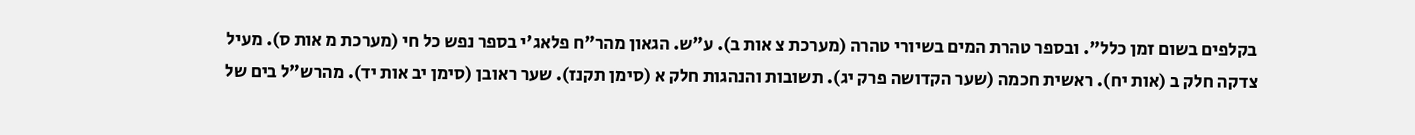בקלפים בשום זמן כלל". ובספר טהרת המים בשיורי טהרה (מערכת צ אות ב). ע"ש. הגאון מהר"ח פלאג'י בספר נפש כל חי (מערכת מ אות ס). מעיל צדקה חלק ב (אות יח). ראשית חכמה (שער הקדושה פרק יג). תשובות והנהגות חלק א (סימן תקנז). שער ראובן (סימן יב אות יד). מהרש"ל בים של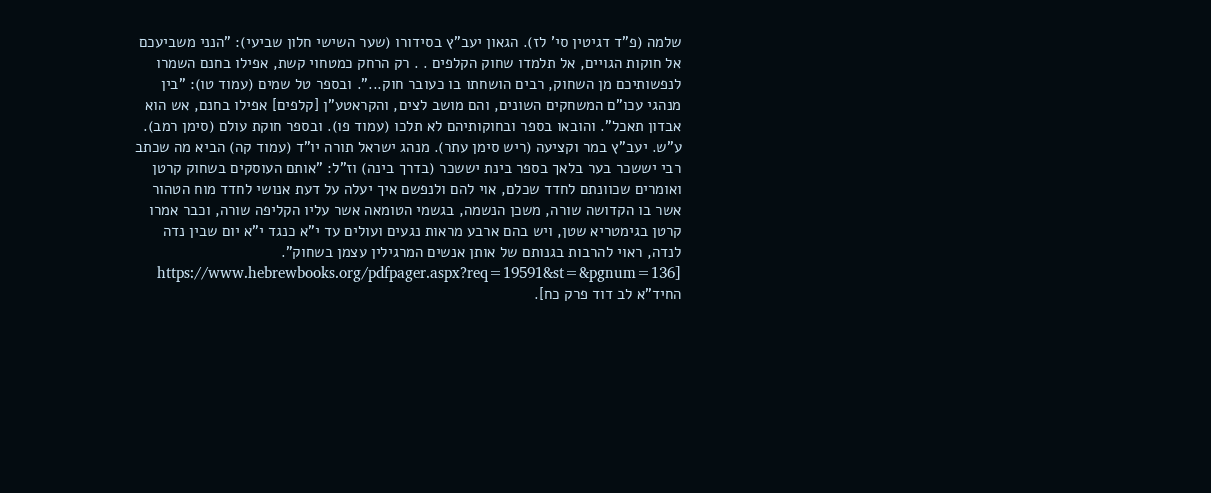שלמה (פ"ד דגיטין סי' לז). הגאון יעב"ץ בסידורו (שער השישי חלון שביעי): "הנני משביעכם אל חוקות הגויים, אל תלמדו שחוק הקלפים . . רק הרחק כמטחוי קשת, אפילו בחנם השמרו לנפשותיכם מן השחוק, רבים הושחתו בו כעובר חוק...". ובספר טל שמים (עמוד טו): "בין מנהגי עכו"ם המשחקים השונים, והם מושב לצים, והקראטע"ן [קלפים] אפילו בחנם, אש הוא אבדון תאכל". והובאו בספר ובחוקותיהם לא תלכו (עמוד פו). ובספר חוקת עולם (סימן רמב). ע"ש. יעב"ץ במר וקציעה (ריש סימן עתר). מנהג ישראל תורה יו"ד (עמוד קה) הביא מה שכתב רבי יששכר בער בלאך בספר בינת יששכר (בדרך בינה) וז"ל: "אותם העוסקים בשחוק קרטן ואומרים שכוונתם לחדד שכלם, אוי להם ולנפשם איך יעלה על דעת אנושי לחדד מוח הטהור אשר בו הקדושה שורה, משכן הנשמה, בגשמי הטומאה אשר עליו הקליפה שורה, וכבר אמרו קרטן בגימטריא שטן, ויש בהם ארבע מראות נגעים ועולים עד י"א כנגד י"א יום שבין נדה לנדה, ראוי להרבות בגנותם של אותן אנשים המרגילין עצמן בשחוק". [https://www.hebrewbooks.org/pdfpager.aspx?req=19591&st=&pgnum=136 החיד"א לב דוד פרק כח].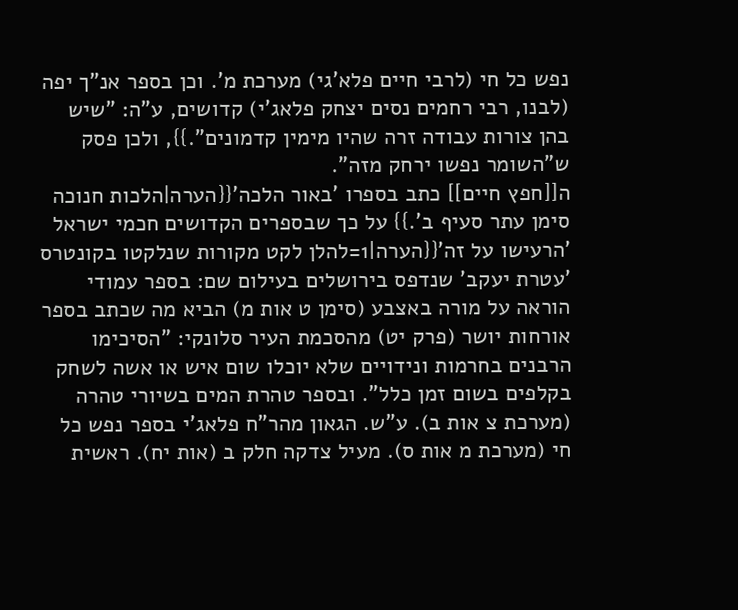נפש כל חי (לרבי חיים פלא'גי) מערכת מ'. וכן בספר אנ"ך יפה (לבנו, רבי רחמים נסים יצחק פלאג'י) קדושים, ע"ה: "שיש בהן צורות עבודה זרה שהיו מימין קדמונים".}}, ולכן פסק ש"השומר נפשו ירחק מזה".
ה[[חפץ חיים]] כתב בספרו 'באור הלכה'{{הערה|הלכות חנוכה סימן עתר סעיף ב'.}} על כך שבספרים הקדושים חכמי ישראל 'הרעישו על זה'{{הערה|1=להלן לקט מקורות שנלקטו בקונטרס 'עטרת יעקב' שנדפס בירושלים בעילום שם: בספר עמודי הוראה על מורה באצבע (סימן ט אות מ) הביא מה שכתב בספר אורחות יושר (פרק יט) מהסכמת העיר סלונקי: "הסיכימו הרבנים בחרמות ונידויים שלא יוכלו שום איש או אשה לשחק בקלפים בשום זמן כלל". ובספר טהרת המים בשיורי טהרה (מערכת צ אות ב). ע"ש. הגאון מהר"ח פלאג'י בספר נפש כל חי (מערכת מ אות ס). מעיל צדקה חלק ב (אות יח). ראשית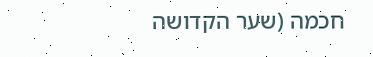חכמה (שער הקדושה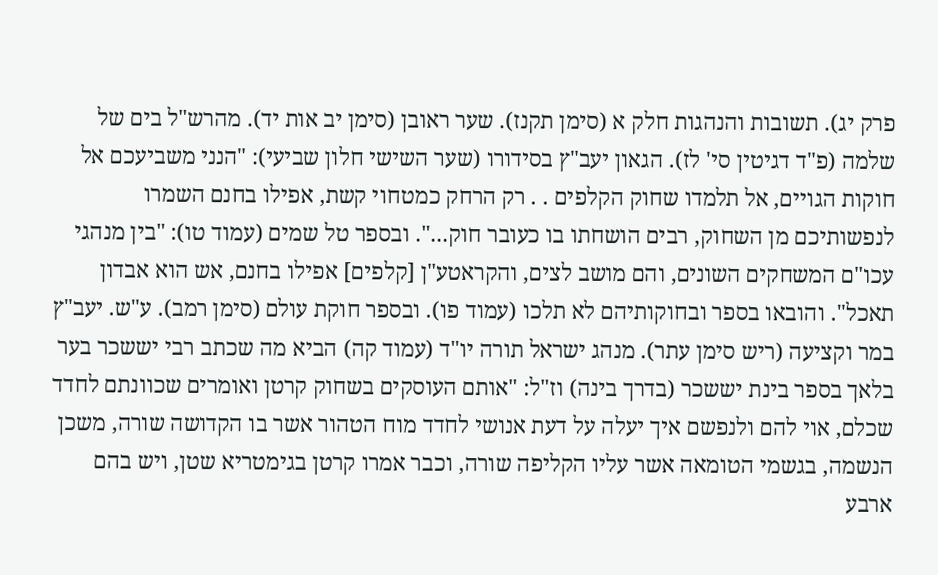פרק יג). תשובות והנהגות חלק א (סימן תקנז). שער ראובן (סימן יב אות יד). מהרש"ל בים של שלמה (פ"ד דגיטין סי' לז). הגאון יעב"ץ בסידורו (שער השישי חלון שביעי): "הנני משביעכם אל חוקות הגויים, אל תלמדו שחוק הקלפים . . רק הרחק כמטחוי קשת, אפילו בחנם השמרו לנפשותיכם מן השחוק, רבים הושחתו בו כעובר חוק...". ובספר טל שמים (עמוד טו): "בין מנהגי עכו"ם המשחקים השונים, והם מושב לצים, והקראטע"ן [קלפים] אפילו בחנם, אש הוא אבדון תאכל". והובאו בספר ובחוקותיהם לא תלכו (עמוד פו). ובספר חוקת עולם (סימן רמב). ע"ש. יעב"ץ במר וקציעה (ריש סימן עתר). מנהג ישראל תורה יו"ד (עמוד קה) הביא מה שכתב רבי יששכר בער בלאך בספר בינת יששכר (בדרך בינה) וז"ל: "אותם העוסקים בשחוק קרטן ואומרים שכוונתם לחדד שכלם, אוי להם ולנפשם איך יעלה על דעת אנושי לחדד מוח הטהור אשר בו הקדושה שורה, משכן הנשמה, בגשמי הטומאה אשר עליו הקליפה שורה, וכבר אמרו קרטן בגימטריא שטן, ויש בהם ארבע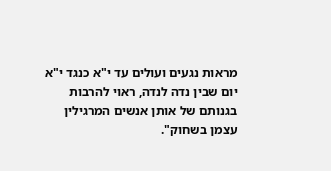מראות נגעים ועולים עד י"א כנגד י"א יום שבין נדה לנדה, ראוי להרבות בגנותם של אותן אנשים המרגילין עצמן בשחוק".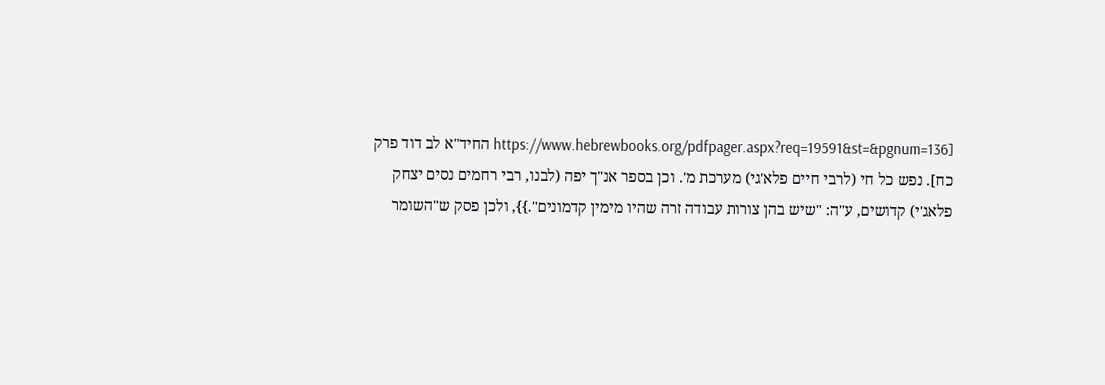[https://www.hebrewbooks.org/pdfpager.aspx?req=19591&st=&pgnum=136 החיד"א לב דוד פרק כח]. נפש כל חי (לרבי חיים פלא'גי) מערכת מ'. וכן בספר אנ"ך יפה (לבנו, רבי רחמים נסים יצחק פלאג'י) קדושים, ע"ה: "שיש בהן צורות עבודה זרה שהיו מימין קדמונים".}}, ולכן פסק ש"השומר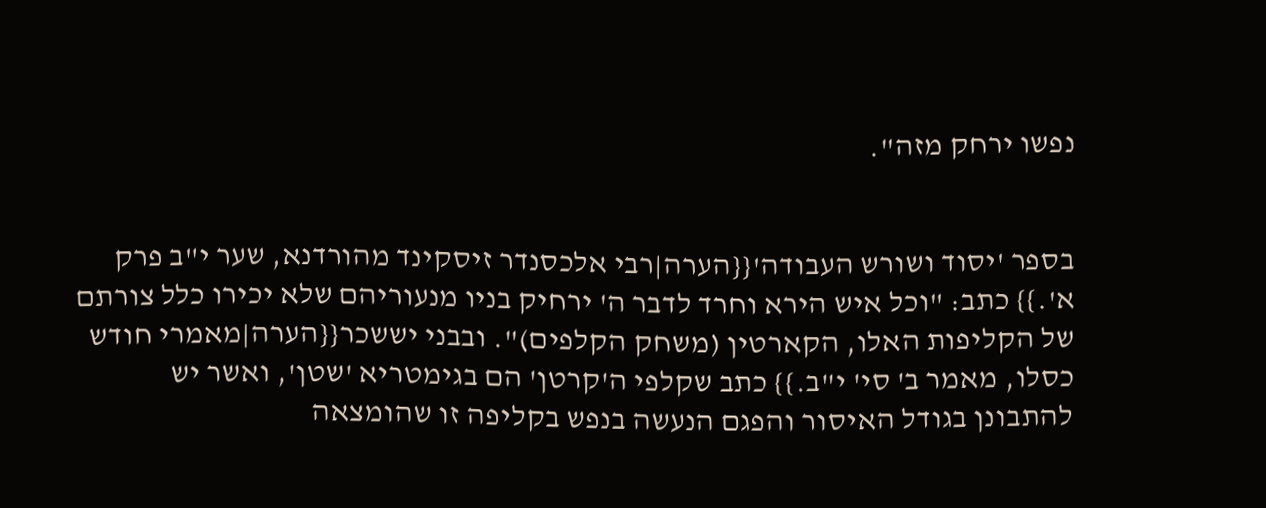נפשו ירחק מזה".


בספר 'יסוד ושורש העבודה'{{הערה|רבי אלכסנדר זיסקינד מהורדנא, שער י"ב פרק א'.}} כתב: "וכל איש הירא וחרד לדבר ה' ירחיק בניו מנעוריהם שלא יכירו כלל צורתם של הקליפות האלו, הקארטין (משחק הקלפים)". ובבני יששכר{{הערה|מאמרי חודש כסלו, מאמר ב' סי' י"ב.}} כתב שקלפי ה'קרטן' הם בגימטריא 'שטן', ואשר יש להתבונן בגודל האיסור והפגם הנעשה בנפש בקליפה זו שהומצאה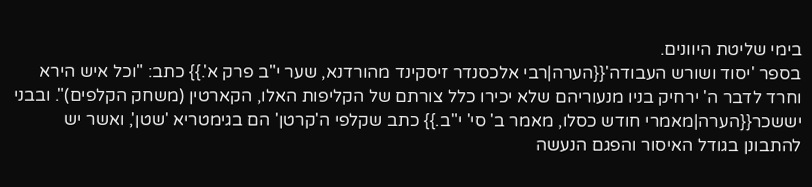בימי שליטת היוונים.
בספר 'יסוד ושורש העבודה'{{הערה|רבי אלכסנדר זיסקינד מהורדנא, שער י"ב פרק א'.}} כתב: "וכל איש הירא וחרד לדבר ה' ירחיק בניו מנעוריהם שלא יכירו כלל צורתם של הקליפות האלו, הקארטין (משחק הקלפים)". ובבני יששכר{{הערה|מאמרי חודש כסלו, מאמר ב' סי' י"ב.}} כתב שקלפי ה'קרטן' הם בגימטריא 'שטן', ואשר יש להתבונן בגודל האיסור והפגם הנעשה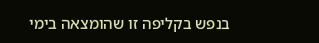בנפש בקליפה זו שהומצאה בימי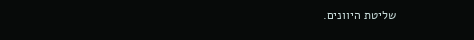שליטת היוונים.